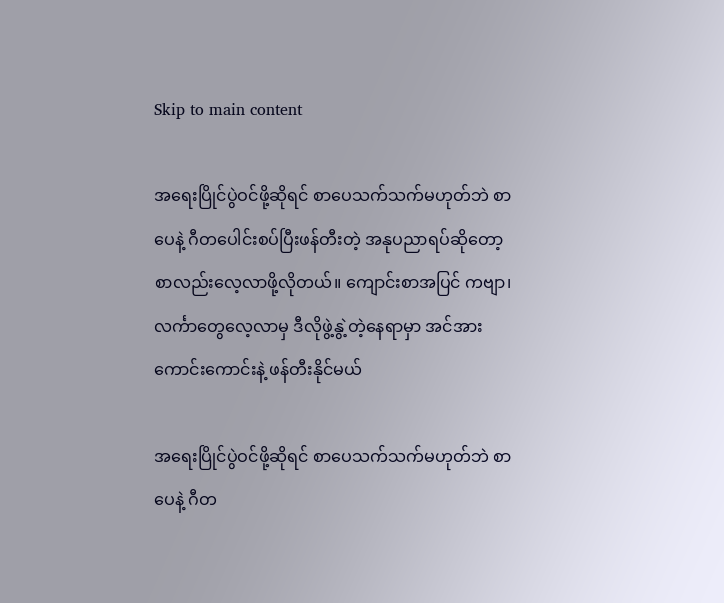Skip to main content

အရေးပြိုင်ပွဲဝင်ဖို့ဆိုရင် စာပေသက်သက်မဟုတ်ဘဲ စာပေနဲ့ ဂီတပေါင်းစပ်ပြီးဖန်တီးတဲ့ အနုပညာရပ်ဆိုတော့ စာလည်းလေ့လာဖို့လိုတယ်။ ကျောင်းစာအပြင် ကဗျာ၊ လင်္ကာတွေလေ့လာမှ ဒီလိုဖွဲ့နွဲ့တဲ့နေရာမှာ အင်အားကောင်းကောင်းနဲ့ ဖန်တီးနိုင်မယ်

အရေးပြိုင်ပွဲဝင်ဖို့ဆိုရင် စာပေသက်သက်မဟုတ်ဘဲ စာပေနဲ့ ဂီတ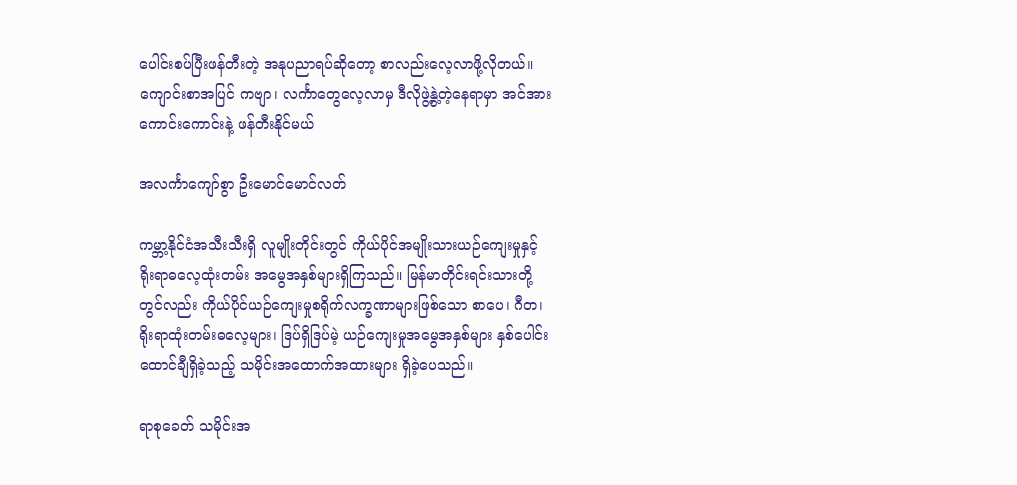ပေါင်းစပ်ပြီးဖန်တီးတဲ့ အနုပညာရပ်ဆိုတော့ စာလည်းလေ့လာဖို့လိုတယ်။ ကျောင်းစာအပြင် ကဗျာ၊ လင်္ကာတွေလေ့လာမှ ဒီလိုဖွဲ့နွဲ့တဲ့နေရာမှာ အင်အားကောင်းကောင်းနဲ့ ဖန်တီးနိုင်မယ်

အလင်္ကာကျော်စွာ ဦးမောင်မောင်လတ်

ကမ္ဘာ့နိုင်ငံအသီးသီးရှိ လူမျိုးတိုင်းတွင် ကိုယ်ပိုင်အမျိုးသားယဉ်ကျေးမှုနှင့် ရိုးရာဓလေ့ထုံးတမ်း အမွေအနှစ်များရှိကြသည်။ မြန်မာတိုင်းရင်းသားတို့တွင်လည်း ကိုယ်ပိုင်ယဉ်ကျေးမှုစရိုက်လက္ခဏာများဖြစ်သော စာပေ၊ ဂီတ၊ ရိုးရာထုံးတမ်းဓလေ့များ၊ ဒြပ်ရှိဒြပ်မဲ့ ယဉ်ကျေးမှုအမွေအနှစ်များ နှစ်ပေါင်းထောင်ချီရှိခဲ့သည့် သမိုင်းအထောက်အထားများ ရှိခဲ့ပေသည်။

ရာစုခေတ် သမိုင်းအ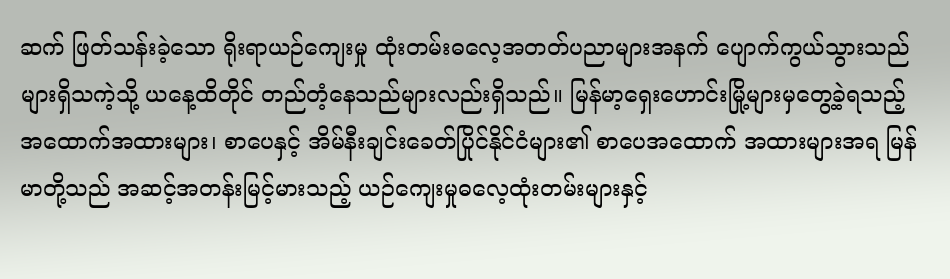ဆက် ဖြတ်သန်းခဲ့သော ရိုးရာယဉ်ကျေးမှု ထုံးတမ်းဓလေ့အတတ်ပညာများအနက် ပျောက်ကွယ်သွားသည်များရှိသကဲ့သို့ ယနေ့ထိတိုင် တည်တံ့နေသည်များလည်းရှိသည်။ မြန်မာ့ရှေးဟောင်းမြို့များမှတွေ့ခဲ့ရသည့် အထောက်အထားများ၊ စာပေနှင့် အိမ်နီးချင်းခေတ်ပြိုင်နိုင်ငံများ၏ စာပေအထောက် အထားများအရ မြန်မာတို့သည် အဆင့်အတန်းမြင့်မားသည့် ယဉ်ကျေးမှုဓလေ့ထုံးတမ်းများနှင့်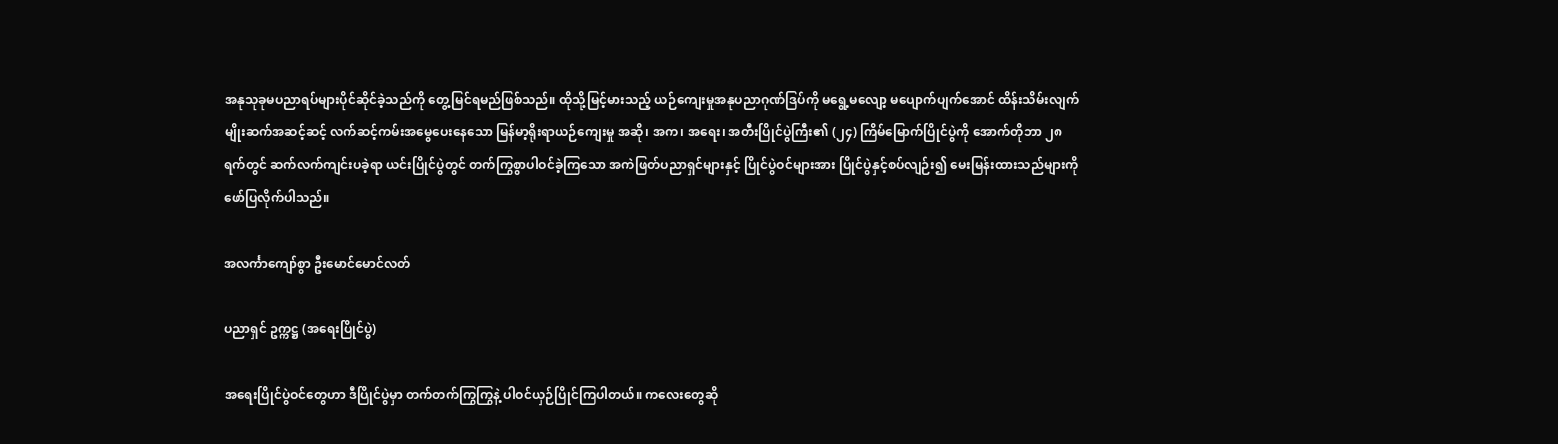အနုသုခုမပညာရပ်များပိုင်ဆိုင်ခဲ့သည်ကို တွေ့မြင်ရမည်ဖြစ်သည်။ ထိုသို့မြင့်မားသည့် ယဉ်ကျေးမှုအနုပညာဂုဏ်ဒြပ်ကို မရွေ့မလျော့ မပျောက်ပျက်အောင် ထိန်းသိမ်းလျက် မျိုးဆက်အဆင့်ဆင့် လက်ဆင့်ကမ်းအမွေပေးနေသော မြန်မာ့ရိုးရာယဉ်ကျေးမှု အဆို၊ အက၊ အရေး၊ အတီးပြိုင်ပွဲကြီး၏ (၂၄) ကြိမ်မြောက်ပြိုင်ပွဲကို အောက်တိုဘာ ၂၈ ရက်တွင် ဆက်လက်ကျင်းပခဲ့ရာ ယင်းပြိုင်ပွဲတွင် တက်ကြွစွာပါဝင်ခဲ့ကြသော အကဲဖြတ်ပညာရှင်များနှင့် ပြိုင်ပွဲဝင်များအား ပြိုင်ပွဲနှင့်စပ်လျဉ်း၍ မေးမြန်းထားသည်များကို ဖော်ပြလိုက်ပါသည်။

အလင်္ကာကျော်စွာ ဦးမောင်မောင်လတ်

ပညာရှင် ဥက္ကဋ္ဌ (အရေးပြိုင်ပွဲ)

အရေးပြိုင်ပွဲဝင်တွေဟာ ဒီပြိုင်ပွဲမှာ တက်တက်ကြွကြွနဲ့ ပါဝင်ယှဉ်ပြိုင်ကြပါတယ်။ ကလေးတွေဆို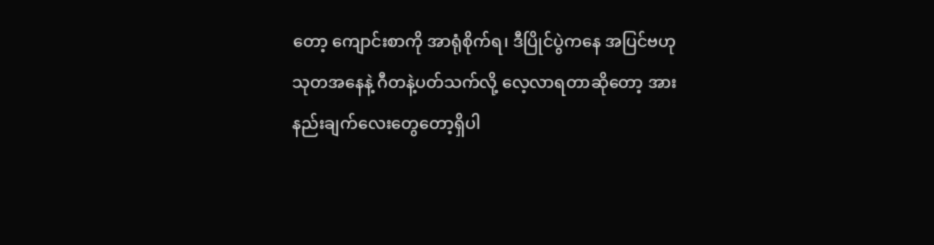တော့ ကျောင်းစာကို အာရုံစိုက်ရ၊ ဒီပြိုင်ပွဲကနေ အပြင်ဗဟုသုတအနေနဲ့ ဂီတနဲ့ပတ်သက်လို့ လေ့လာရတာဆိုတော့ အားနည်းချက်လေးတွေတော့ရှိပါ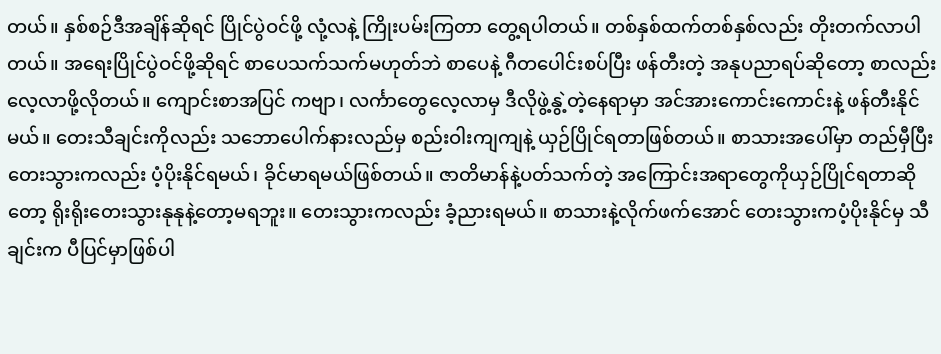တယ်။ နှစ်စဉ်ဒီအချိန်ဆိုရင် ပြိုင်ပွဲဝင်ဖို့ လုံ့လနဲ့ ကြိုးပမ်းကြတာ တွေ့ရပါတယ်။ တစ်နှစ်ထက်တစ်နှစ်လည်း တိုးတက်လာပါတယ်။ အရေးပြိုင်ပွဲဝင်ဖို့ဆိုရင် စာပေသက်သက်မဟုတ်ဘဲ စာပေနဲ့ ဂီတပေါင်းစပ်ပြီး ဖန်တီးတဲ့ အနုပညာရပ်ဆိုတော့ စာလည်းလေ့လာဖို့လိုတယ်။ ကျောင်းစာအပြင် ကဗျာ၊ လင်္ကာတွေလေ့လာမှ ဒီလိုဖွဲ့နွဲ့တဲ့နေရာမှာ အင်အားကောင်းကောင်းနဲ့ ဖန်တီးနိုင်မယ်။ တေးသီချင်းကိုလည်း သဘောပေါက်နားလည်မှ စည်းဝါးကျကျနဲ့ ယှဉ်ပြိုင်ရတာဖြစ်တယ်။ စာသားအပေါ်မှာ တည်မှီပြီး တေးသွားကလည်း ပံ့ပိုးနိုင်ရမယ်၊ ခိုင်မာရမယ်ဖြစ်တယ်။ ဇာတိမာန်နဲ့ပတ်သက်တဲ့ အကြောင်းအရာတွေကိုယှဉ်ပြိုင်ရတာဆိုတော့ ရိုးရိုးတေးသွားနုနုနဲ့တော့မရဘူး။ တေးသွားကလည်း ခံ့ညားရမယ်။ စာသားနဲ့လိုက်ဖက်အောင် တေးသွားကပံ့ပိုးနိုင်မှ သီချင်းက ပီပြင်မှာဖြစ်ပါ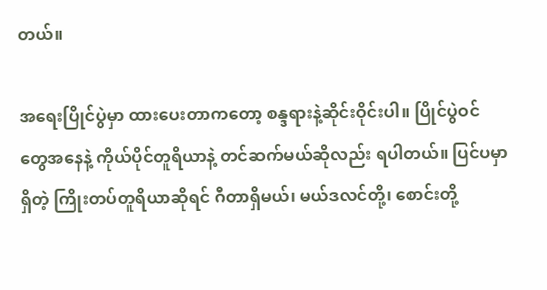တယ်။

အရေးပြိုင်ပွဲမှာ ထားပေးတာကတော့ စန္ဒရားနဲ့ဆိုင်းဝိုင်းပါ။ ပြိုင်ပွဲဝင်တွေအနေနဲ့ ကိုယ်ပိုင်တူရိယာနဲ့ တင်ဆက်မယ်ဆိုလည်း ရပါတယ်။ ပြင်ပမှာရှိတဲ့ ကြိုးတပ်တူရိယာဆိုရင် ဂီတာရှိမယ်၊ မယ်ဒလင်တို့၊ စောင်းတို့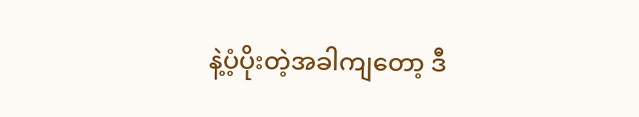နဲ့ပံ့ပိုးတဲ့အခါကျတော့ ဒီ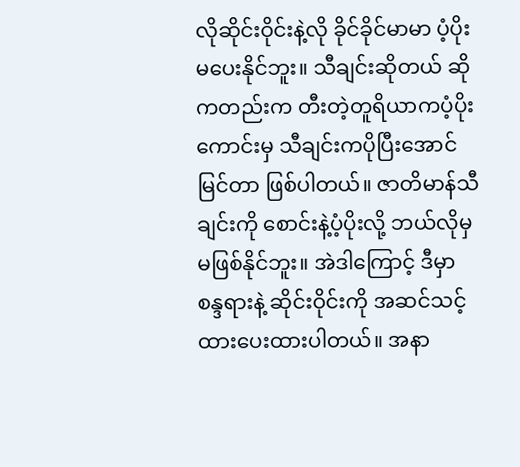လိုဆိုင်းဝိုင်းနဲ့လို ခိုင်ခိုင်မာမာ ပံ့ပိုးမပေးနိုင်ဘူး။ သီချင်းဆိုတယ် ဆိုကတည်းက တီးတဲ့တူရိယာကပံ့ပိုးကောင်းမှ သီချင်းကပိုပြီးအောင်မြင်တာ ဖြစ်ပါတယ်။ ဇာတိမာန်သီချင်းကို စောင်းနဲ့ပံ့ပိုးလို့ ဘယ်လိုမှမဖြစ်နိုင်ဘူး။ အဲဒါကြောင့် ဒီမှာ စန္ဒရားနဲ့ ဆိုင်းဝိုင်းကို အဆင်သင့်ထားပေးထားပါတယ်။ အနာ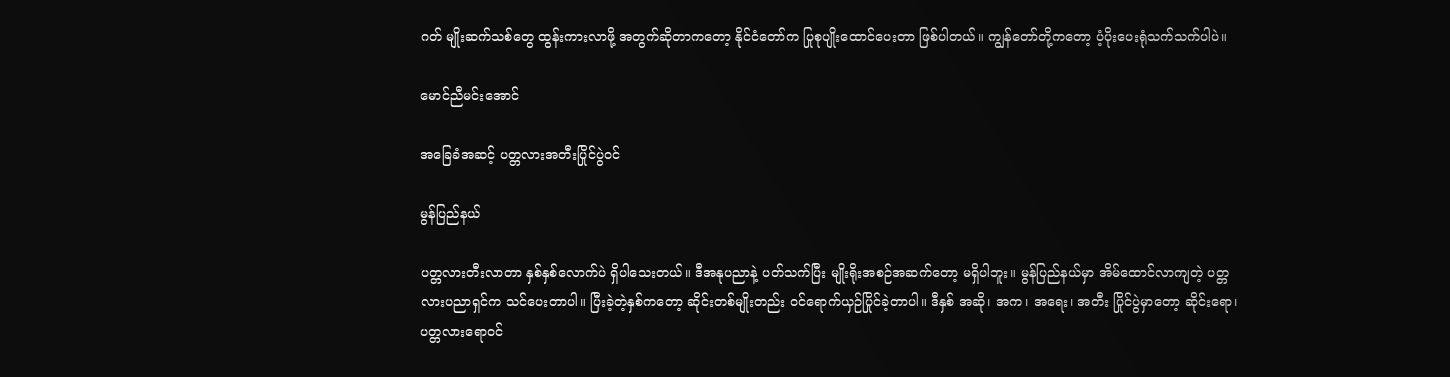ဂတ် မျိုးဆက်သစ်တွေ ထွန်းကားလာဖို့ အတွက်ဆိုတာကတော့ နိုင်ငံတော်က ပြုစုပျိုးထောင်ပေးတာ ဖြစ်ပါတယ်။ ကျွန်တော်တို့ကတော့ ပံ့ပိုးပေးရုံသက်သက်ပါပဲ။

မောင်ညီမင်းအောင်

အခြေခံအဆင့် ပတ္တလားအတီးပြိုင်ပွဲဝင်

မွန်ပြည်နယ်

ပတ္တလားတီးလာတာ နှစ်နှစ်လောက်ပဲ ရှိပါသေးတယ်။ ဒီအနုပညာနဲ့ ပတ်သက်ပြီး မျိုးရိုးအစဉ်အဆက်တော့ မရှိပါဘူး။ မွန်ပြည်နယ်မှာ အိမ်ထောင်လာကျတဲ့ ပတ္တလားပညာရှင်က သင်ပေးတာပါ။ ပြီးခဲ့တဲ့နှစ်ကတော့ ဆိုင်းတစ်မျိုးတည်း ဝင်ရောက်ယှဉ်ပြိုင်ခဲ့တာပါ။ ဒီနှစ် အဆို၊ အက၊ အရေး၊ အတီး ပြိုင်ပွဲမှာတော့ ဆိုင်းရော၊ ပတ္တလားရောဝင်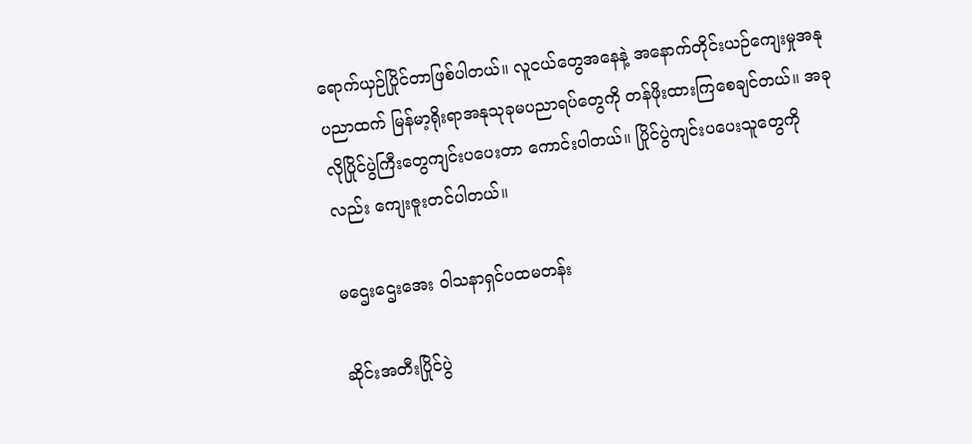ရောက်ယှဉ်ပြိုင်တာဖြစ်ပါတယ်။ လူငယ်တွေအနေနဲ့ အနောက်တိုင်းယဉ်ကျေးမှုအနုပညာထက် မြန်မာ့ရိုးရာအနုသုခုမပညာရပ်တွေကို တန်ဖိုးထားကြစေချင်တယ်။ အခုလိုပြိုင်ပွဲကြီးတွေကျင်းပပေးတာ ကောင်းပါတယ်။ ပြိုင်ပွဲကျင်းပပေးသူတွေကိုလည်း ကျေးဇူးတင်ပါတယ်။

မဌေးဌေးအေး ဝါသနာရှင်ပထမတန်း

ဆိုင်းအတီးပြိုင်ပွဲ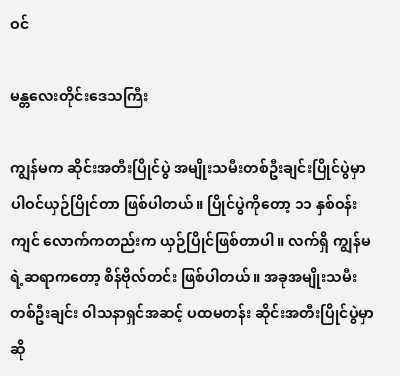ဝင်

မန္တလေးတိုင်းဒေသကြီး

ကျွန်မက ဆိုင်းအတီးပြိုင်ပွဲ အမျိုးသမီးတစ်ဦးချင်းပြိုင်ပွဲမှာ ပါဝင်ယှဉ်ပြိုင်တာ ဖြစ်ပါတယ်။ ပြိုင်ပွဲကိုတော့ ၁၁ နှစ်ဝန်းကျင် လောက်ကတည်းက ယှဉ်ပြိုင်ဖြစ်တာပါ။ လက်ရှိ ကျွန်မရဲ့ဆရာကတော့ စိန်ဗိုလ်တင်း ဖြစ်ပါတယ်။ အခုအမျိုးသမီးတစ်ဦးချင်း ဝါသနာရှင်အဆင့် ပထမတန်း ဆိုင်းအတီးပြိုင်ပွဲမှာဆို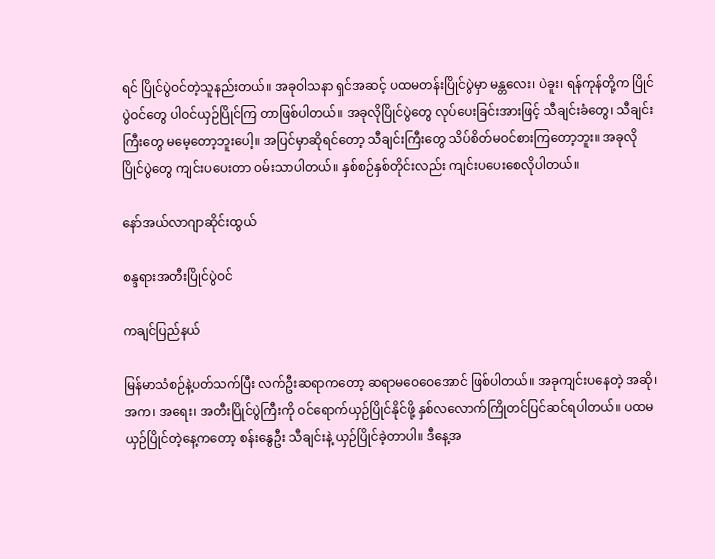ရင် ပြိုင်ပွဲဝင်တဲ့သူနည်းတယ်။ အခုဝါသနာ ရှင်အဆင့် ပထမတန်းပြိုင်ပွဲမှာ မန္တလေး၊ ပဲခူး၊ ရန်ကုန်တို့က ပြိုင်ပွဲဝင်တွေ ပါဝင်ယှဉ်ပြိုင်ကြ တာဖြစ်ပါတယ်။ အခုလိုပြိုင်ပွဲတွေ လုပ်ပေးခြင်းအားဖြင့် သီချင်းခံတွေ၊ သီချင်းကြီးတွေ မမေ့တော့ဘူးပေါ့။ အပြင်မှာဆိုရင်တော့ သီချင်းကြီးတွေ သိပ်စိတ်မဝင်စားကြတော့ဘူး။ အခုလို ပြိုင်ပွဲတွေ ကျင်းပပေးတာ ဝမ်းသာပါတယ်။ နှစ်စဉ်နှစ်တိုင်းလည်း ကျင်းပပေးစေလိုပါတယ်။

နော်အယ်လာဂျာဆိုင်းထွယ်

စန္ဒရားအတီးပြိုင်ပွဲဝင်

ကချင်ပြည်နယ်

မြန်မာသံစဉ်နဲ့ပတ်သက်ပြီး လက်ဦးဆရာကတော့ ဆရာမဝေဝေအောင် ဖြစ်ပါတယ်။ အခုကျင်းပနေတဲ့ အဆို၊ အက၊ အရေး၊ အတီးပြိုင်ပွဲကြီးကို ဝင်ရောက်ယှဉ်ပြိုင်နိုင်ဖို့ နှစ်လလောက်ကြိုတင်ပြင်ဆင်ရပါတယ်။ ပထမယှဉ်ပြိုင်တဲ့နေ့ကတော့ စန်းနွေဦး သီချင်းနဲ့ ယှဉ်ပြိုင်ခဲ့တာပါ။ ဒီနေ့အ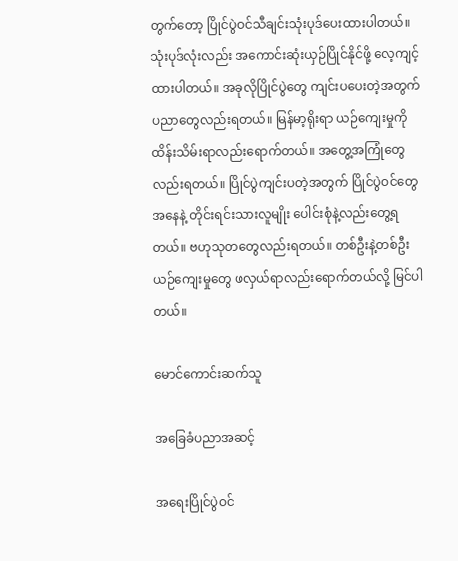တွက်တော့ ပြိုင်ပွဲဝင်သီချင်းသုံးပုဒ်ပေးထားပါတယ်။ သုံးပုဒ်လုံးလည်း အကောင်းဆုံးယှဉ်ပြိုင်နိုင်ဖို့ လေ့ကျင့်ထားပါတယ်။ အခုလိုပြိုင်ပွဲတွေ ကျင်းပပေးတဲ့အတွက် ပညာတွေလည်းရတယ်။ မြန်မာ့ရိုးရာ ယဉ်ကျေးမှုကို ထိန်းသိမ်းရာလည်းရောက်တယ်။ အတွေ့အကြုံတွေလည်းရတယ်။ ပြိုင်ပွဲကျင်းပတဲ့အတွက် ပြိုင်ပွဲဝင်တွေအနေနဲ့ တိုင်းရင်းသားလူမျိုး ပေါင်းစုံနဲ့လည်းတွေ့ရတယ်။ ဗဟုသုတတွေလည်းရတယ်။ တစ်ဦးနဲ့တစ်ဦး ယဉ်ကျေးမှုတွေ ဖလှယ်ရာလည်းရောက်တယ်လို့ မြင်ပါတယ်။

မောင်ကောင်းဆက်သူ

အခြေခံပညာအဆင့်

အရေးပြိုင်ပွဲဝင်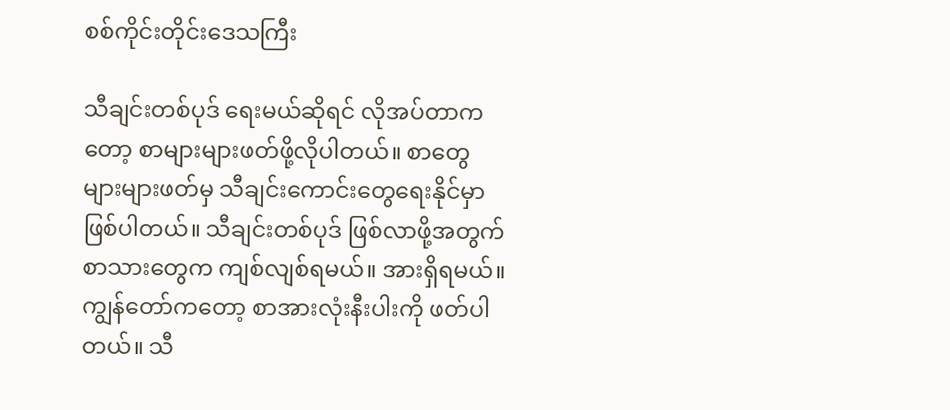စစ်ကိုင်းတိုင်းဒေသကြီး

သီချင်းတစ်ပုဒ် ရေးမယ်ဆိုရင် လိုအပ်တာကတော့ စာများများဖတ်ဖို့လိုပါတယ်။ စာတွေများများဖတ်မှ သီချင်းကောင်းတွေရေးနိုင်မှာ ဖြစ်ပါတယ်။ သီချင်းတစ်ပုဒ် ဖြစ်လာဖို့အတွက် စာသားတွေက ကျစ်လျစ်ရမယ်။ အားရှိရမယ်။ ကျွန်တော်ကတော့ စာအားလုံးနီးပါးကို ဖတ်ပါတယ်။ သီ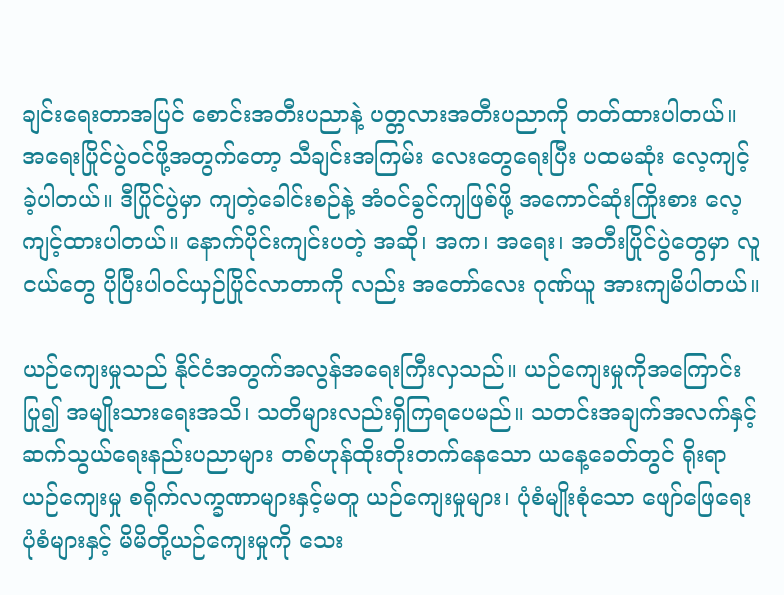ချင်းရေးတာအပြင် စောင်းအတီးပညာနဲ့ ပတ္တလားအတီးပညာကို တတ်ထားပါတယ်။ အရေးပြိုင်ပွဲဝင်ဖို့အတွက်တော့ သီချင်းအကြမ်း လေးတွေရေးပြီး ပထမဆုံး လေ့ကျင့်ခဲ့ပါတယ်။ ဒီပြိုင်ပွဲမှာ ကျတဲ့ခေါင်းစဉ်နဲ့ အံဝင်ခွင်ကျဖြစ်ဖို့ အကောင်ဆုံးကြိုးစား လေ့ကျင့်ထားပါတယ်။ နောက်ပိုင်းကျင်းပတဲ့ အဆို၊ အက၊ အရေး၊ အတီးပြိုင်ပွဲတွေမှာ လူငယ်တွေ ပိုပြီးပါဝင်ယှဉ်ပြိုင်လာတာကို လည်း အတော်လေး ဂုဏ်ယူ အားကျမိပါတယ်။

ယဉ်ကျေးမှုသည် နိုင်ငံအတွက်အလွန်အရေးကြီးလှသည်။ ယဉ်ကျေးမှုကိုအကြောင်းပြု၍ အမျိုးသားရေးအသိ၊ သတိများလည်းရှိကြရပေမည်။ သတင်းအချက်အလက်နှင့် ဆက်သွယ်ရေးနည်းပညာများ တစ်ဟုန်ထိုးတိုးတက်နေသော ယနေ့ခေတ်တွင် ရိုးရာယဉ်ကျေးမှု စရိုက်လက္ခဏာများနှင့်မတူ ယဉ်ကျေးမှုများ၊ ပုံစံမျိုးစုံသော ဖျော်ဖြေရေးပုံစံများနှင့် မိမိတို့ယဉ်ကျေးမှုကို သေး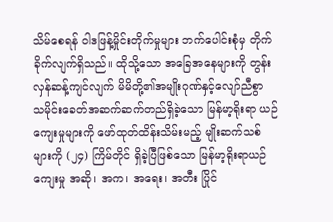သိမ်စေရန် ဝါဒဖြန့်မှိုင်းတိုက်မှုများ ဘက်ပေါင်းစုံမှ တိုက်ခိုက်လျက်ရှိသည်။ ထိုသို့သော အခြေအနေများကို တွန်းလှန်ဆန့်ကျင်လျက် မိမိတို့၏အမျိုးဂုဏ်နှင့်လျော်ညီစွာ သမိုင်းခေတ်အဆက်ဆက်တည်ရှိခဲ့သော မြန်မာ့ရိုးရာ ယဉ်ကျေးမှုများကို ဖော်ထုတ်ထိန်းသိမ်းမည့် မျိုးဆက်သစ်များကို (၂၄) ကြိမ်တိုင် ရှိခဲ့ပြီဖြစ်သော မြန်မာ့ရိုးရာယဉ်ကျေးမှု အဆို၊ အက၊ အရေး၊ အတီး ပြိုင်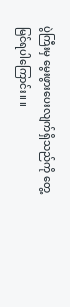ပွဲကြီးမှ မွေးဖွားပေးလျက်ရှိသည်ကို တွေ့မြင်ရပါကြောင်း။ ။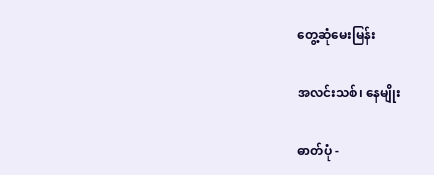တွေ့ဆုံမေးမြန်း

အလင်းသစ်၊ နေမျိုး

ဓာတ်ပုံ -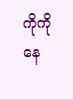ကိုကိုနေ